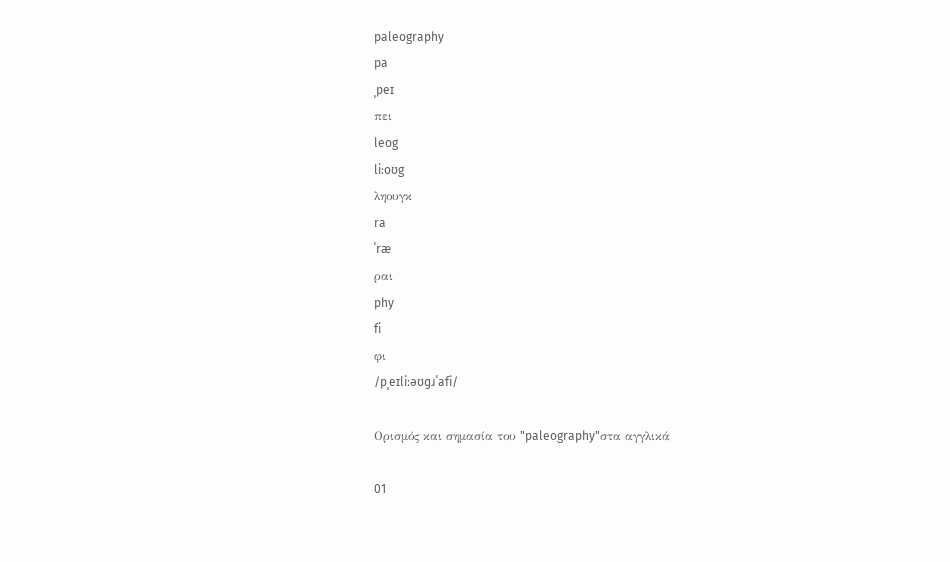paleography
pa
ˌpeɪ
πει
leog
li:oʊg
ληουγκ
ra
ˈræ
ραι
phy
fi
φι
/pˌeɪliːəʊɡɹˈafi/

Ορισμός και σημασία του "paleography"στα αγγλικά

01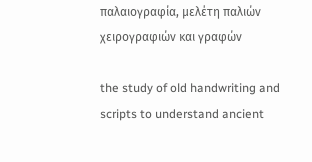παλαιογραφία, μελέτη παλιών χειρογραφιών και γραφών

the study of old handwriting and scripts to understand ancient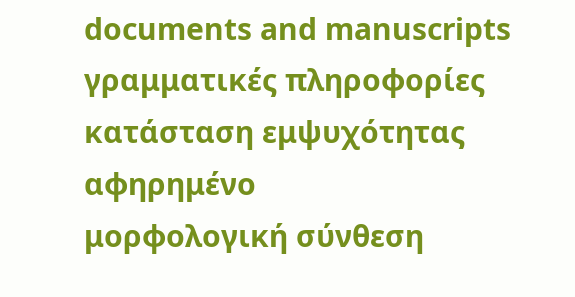documents and manuscripts
γραμματικές πληροφορίες
κατάσταση εμψυχότητας
αφηρημένο
μορφολογική σύνθεση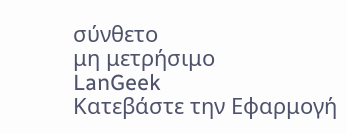σύνθετο
μη μετρήσιμο
LanGeek
Κατεβάστε την Εφαρμογή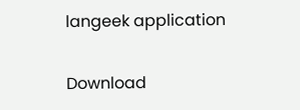langeek application

Download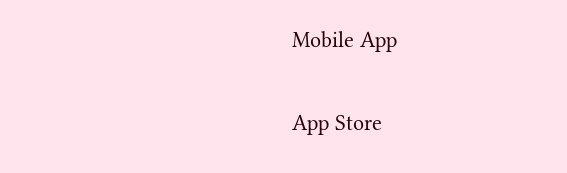Mobile App

App Store